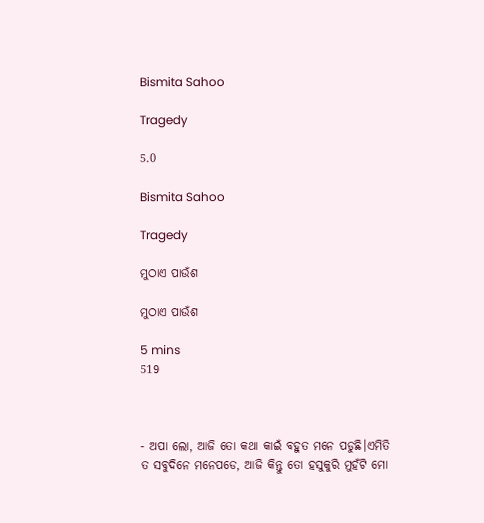Bismita Sahoo

Tragedy

5.0

Bismita Sahoo

Tragedy

ମୁଠାଏ ପାଉଁଶ

ମୁଠାଏ ପାଉଁଶ

5 mins
519



- ଅପା ଲୋ, ଆଜି ତୋ କଥା କାଇଁ ବହୁତ ମନେ ପଡୁଛି।ଏମିତି ତ ସବୁଦିନେ ମନେପଡେ, ଆଜି କିନ୍ତୁ ତୋ ହସୁକୁରି ମୁହଁଟି ମୋ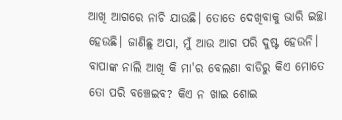ଆଖି ଆଗରେ ନାଚି ଯାଉଛି। ତୋତେ ଦେଖିବାକୁ ଭାରି ଇଚ୍ଛା ହେଉଛି। ଜାଣିଛୁ ଅପା, ମୁଁ ଆଉ ଆଗ ପରି ଦୁଷ୍ଟ ହେଉନି। ବାପାଙ୍କ ନାଲି ଆଖି କି ମା'ର ବେଲଣା ବାଡିରୁ କିଏ ମୋତେ ତୋ ପରି ବଞ୍ଚେଇବ? କିଏ ନ ଖାଇ ଶୋଇ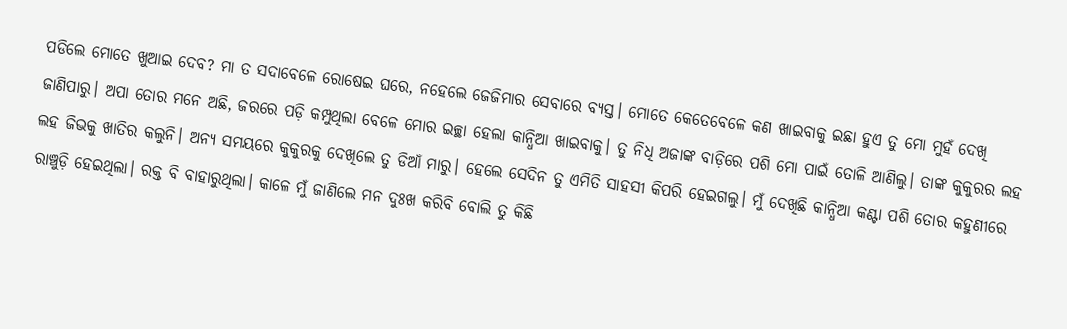ପଡିଲେ ମୋତେ ଖୁଆଇ ଦେବ? ମା ତ ସଦାବେଳେ ରୋଷେଇ ଘରେ, ନହେଲେ ଜେଜିମାର ସେବାରେ ବ୍ୟସ୍ତ। ମୋତେ କେତେବେଳେ କଣ ଖାଇବାକୁ ଇଛା ହୁଏ ତୁ ମୋ ମୁହଁ ଦେଖି ଜାଣିପାରୁ। ଅପା ତୋର ମନେ ଅଛି, ଜରରେ ପଡ଼ି କମ୍ପୁଥିଲା ବେଳେ ମୋର ଇଚ୍ଛା ହେଲା କାନ୍ଧିଆ ଖାଇବାକୁ। ତୁ ନିଧି ଅଜାଙ୍କ ବାଡ଼ିରେ ପଶି ମୋ ପାଇଁ ତୋଳି ଆଣିଲୁ। ତାଙ୍କ କୁକୁରର ଲହ ଲହ ଜିଭକୁ ଖାତିର କଲୁନି। ଅନ୍ୟ ସମୟରେ କୁକୁରକୁ ଦେଖିଲେ ତୁ ଡିଆଁ ମାରୁ। ହେଲେ ସେଦିନ ତୁ ଏମିତି ସାହସୀ କିପରି ହେଇଗଲୁ। ମୁଁ ଦେଖିଛି କାନ୍ଧିଆ କଣ୍ଟା ପଶି ତୋର କହୁଣୀରେ ରାଞ୍ଚୁଡ଼ି ହେଇଥିଲା। ରକ୍ତ ବି ବାହାରୁଥିଲା। କାଳେ ମୁଁ ଜାଣିଲେ ମନ ଦୁଃଖ କରିବି ବୋଲି ତୁ କିଛି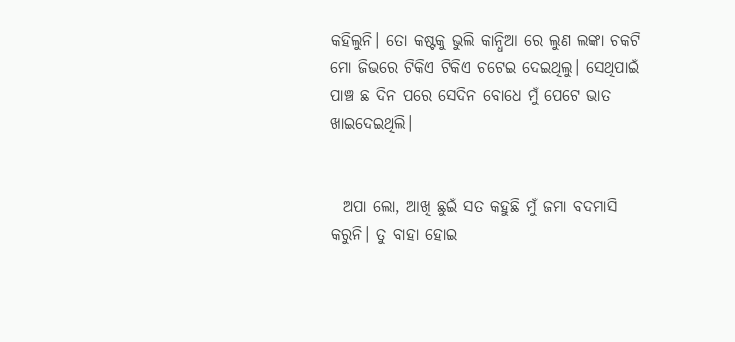କହିଲୁନି। ତୋ କଷ୍ଟକୁ ଭୁଲି କାନ୍ଧିଆ ରେ ଲୁଣ ଲଙ୍କା ଚକଟି ମୋ ଜିଭରେ ଟିକିଏ ଟିକିଏ ଚଟେଇ ଦେଇଥିଲୁ। ସେଥିପାଇଁ ପାଞ୍ଚ ଛ ଦିନ ପରେ ସେଦିନ ବୋଧେ ମୁଁ ପେଟେ ଭାତ ଖାଇଦେଇଥିଲି।


  ଅପା ଲୋ, ଆଖି ଛୁଇଁ ସତ କହୁଛି ମୁଁ ଜମା ବଦମାସି କରୁନି। ତୁ ବାହା ହୋଇ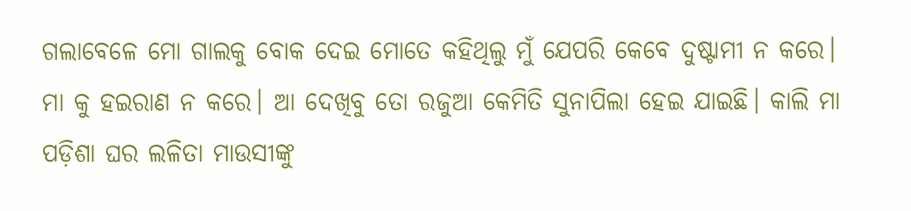ଗଲାବେଳେ ମୋ ଗାଲକୁ ବୋକ ଦେଇ ମୋତେ କହିଥିଲୁ ମୁଁ ଯେପରି କେବେ ଦୁଷ୍ଟାମୀ ନ କରେ। ମା କୁ ହଇରାଣ ନ କରେ। ଆ ଦେଖିବୁ ତୋ ରଜୁଆ କେମିତି ସୁନାପିଲା ହେଇ ଯାଇଛି। କାଲି ମା ପଡ଼ିଶା ଘର ଲଳିତା ମାଉସୀଙ୍କୁ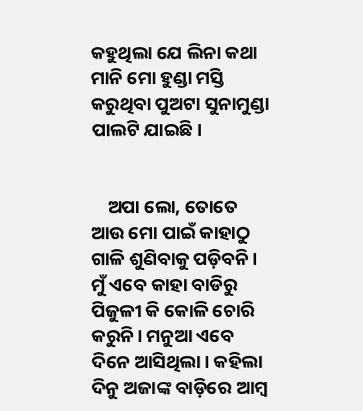କହୁଥିଲା ଯେ ଲିନା କଥା ମାନି ମୋ ହୁଣ୍ଡା ମସ୍ତି କରୁଥିବା ପୁଅଟା ସୁନାମୁଣ୍ଡା ପାଲଟି ଯାଇଛି।


    ଅପା ଲୋ, ତୋତେ ଆଉ ମୋ ପାଇଁ କାହାଠୁ ଗାଳି ଶୁଣିବାକୁ ପଡ଼ିବନି। ମୁଁ ଏବେ କାହା ବାଡିରୁ ପିଜୁଳୀ କି କୋଳି ଚୋରି କରୁନି। ମନୁଆ ଏବେ ଦିନେ ଆସିଥିଲା। କହିଲା ଦିନୁ ଅଜାଙ୍କ ବାଡ଼ିରେ ଆମ୍ବ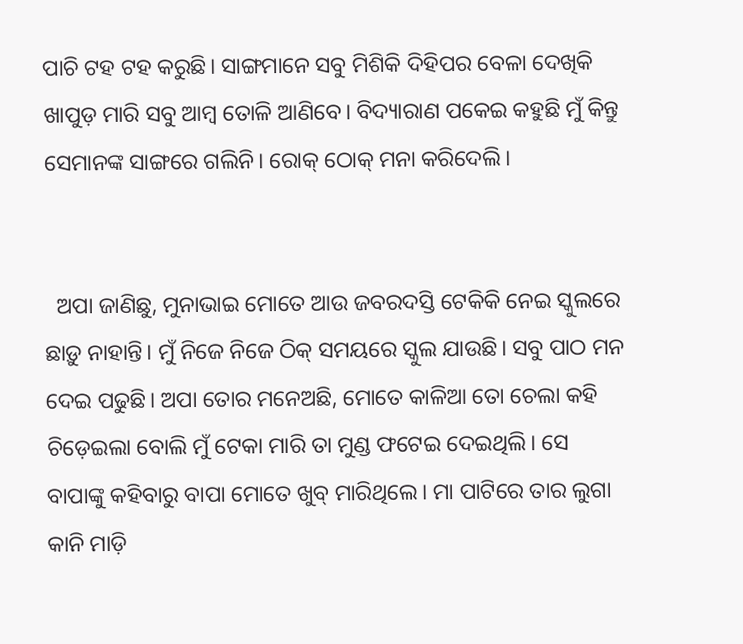ପାଚି ଟହ ଟହ କରୁଛି। ସାଙ୍ଗମାନେ ସବୁ ମିଶିକି ଦିହିପର ବେଳା ଦେଖିକି ଖାପୁଡ଼ ମାରି ସବୁ ଆମ୍ବ ତୋଳି ଆଣିବେ। ବିଦ୍ୟାରାଣ ପକେଇ କହୁଛି ମୁଁ କିନ୍ତୁ ସେମାନଙ୍କ ସାଙ୍ଗରେ ଗଲିନି। ରୋକ୍ ଠୋକ୍ ମନା କରିଦେଲି।


  ଅପା ଜାଣିଛୁ, ମୁନାଭାଇ ମୋତେ ଆଉ ଜବରଦସ୍ତି ଟେକିକି ନେଇ ସ୍କୁଲରେ ଛାଡ଼ୁ ନାହାନ୍ତି। ମୁଁ ନିଜେ ନିଜେ ଠିକ୍ ସମୟରେ ସ୍କୁଲ ଯାଉଛି। ସବୁ ପାଠ ମନ ଦେଇ ପଢୁଛି। ଅପା ତୋର ମନେଅଛି, ମୋତେ କାଳିଆ ତୋ ଚେଲା କହି ଚିଡ଼େଇଲା ବୋଲି ମୁଁ ଟେକା ମାରି ତା ମୁଣ୍ଡ ଫଟେଇ ଦେଇଥିଲି। ସେ ବାପାଙ୍କୁ କହିବାରୁ ବାପା ମୋତେ ଖୁବ୍ ମାରିଥିଲେ। ମା ପାଟିରେ ତାର ଲୁଗା କାନି ମାଡ଼ି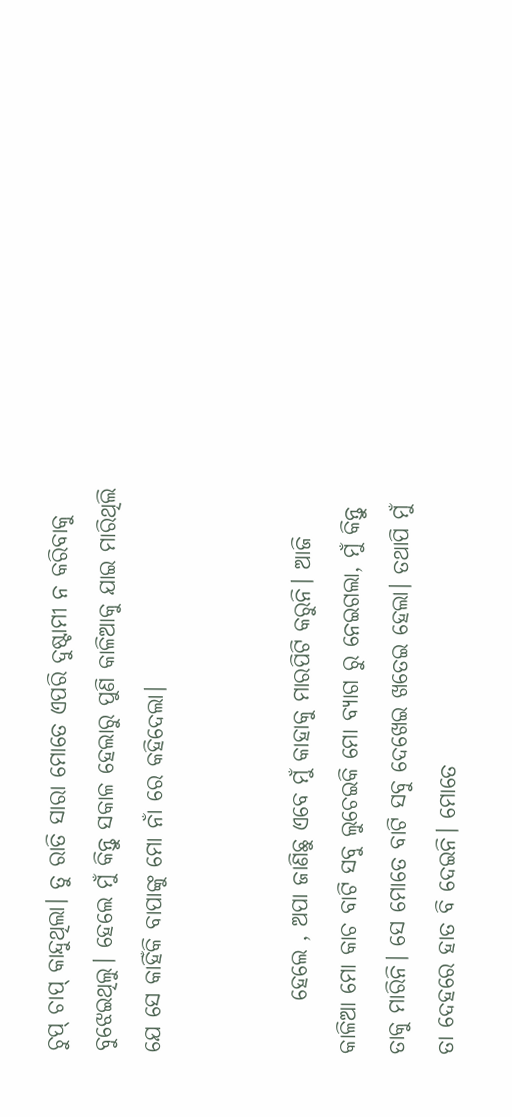ଚୁପ୍ ଚାପ୍ କାନ୍ଦୁଥିଲା। ତୁ ରାତି ସାରା ମୋତେ ଏପରି ଦୁଷ୍ଟାମୀ ନ କରିବାକୁ ବୁଝେଇଥିଲୁ। ହେଲେ ମୁଁ କିନ୍ତୁ ସକାଳ ହେଲାରୁ ପୁଣି କାଳିଆକୁ ଯାଇ ମାରିଥିଲି ଯେ ସେ କାହିଁକି ବାପାଙ୍କୁ ମୋ ନାଁ ରେ କହିଦେଲା।


      ହେଲେ , ଅପା ଜାଣିଛୁ ଏବେ ମୁଁ କାହାକୁ ମାରପିଟି କରୁନି। ଆଜି କାଳିଆ ମୋ କାଚ ବାଟି ସବୁ ଲୁଚେଇକି ମୋ ବ୍ୟାଗ ରୁ ନେଇଗଲା, ମୁଁ କିନ୍ତୁ ତାକୁ ମାରିନି। ସେ ମୋତେ ବାଟି ସବୁ ଦେଖେଇ ଖତେଇ ହେଲା। ତଥାପି ମୁଁ ତା ଦେହରେ ହାତ ବି ଦେଇନି। ମୋତେ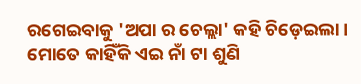ରଗେଇବାକୁ 'ଅପା ର ଚେଲ୍ଲା' କହି ଚିଡ଼େଇଲା। ମୋତେ କାହିଁକି ଏଇ ନାଁ ଟା ଶୁଣି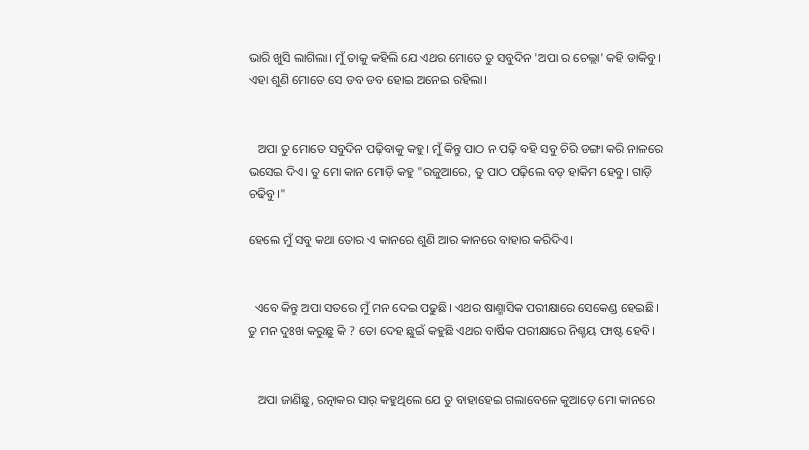ଭାରି ଖୁସି ଲାଗିଲା। ମୁଁ ତାକୁ କହିଲି ଯେ ଏଥର ମୋତେ ତୁ ସବୁଦିନ 'ଅପା ର ଚେଲ୍ଲା' କହି ଡାକିବୁ। ଏହା ଶୁଣି ମୋତେ ସେ ଡବ ଡବ ହୋଇ ଅନେଇ ରହିଲା।


   ଅପା ତୁ ମୋତେ ସବୁଦିନ ପଢ଼ିବାକୁ କହୁ। ମୁଁ କିନ୍ତୁ ପାଠ ନ ପଢ଼ି ବହି ସବୁ ଚିରି ଡଙ୍ଗା କରି ନାଳରେ ଭସେଇ ଦିଏ। ତୁ ମୋ କାନ ମୋଡ଼ି କହୁ "ରଜୁଆରେ, ତୁ ପାଠ ପଢ଼ିଲେ ବଡ଼ ହାକିମ ହେବୁ। ଗାଡ଼ି ଚଢିବୁ।"

ହେଲେ ମୁଁ ସବୁ କଥା ତୋର ଏ କାନରେ ଶୁଣି ଆର କାନରେ ବାହାର କରିଦିଏ।


  ଏବେ କିନ୍ତୁ ଅପା ସତରେ ମୁଁ ମନ ଦେଇ ପଢୁଛି। ଏଥର ଷାଣ୍ମାସିକ ପରୀକ୍ଷାରେ ସେକେଣ୍ଡ ହେଇଛି। ତୁ ମନ ଦୁଃଖ କରୁଛୁ କି ? ତୋ ଦେହ ଛୁଇଁ କହୁଛି ଏଥର ବାର୍ଷିକ ପରୀକ୍ଷାରେ ନିଶ୍ଚୟ ଫାଷ୍ଟ ହେବି।


   ଅପା ଜାଣିଛୁ, ରତ୍ନାକର ସାର୍ କହୁଥିଲେ ଯେ ତୁ ବାହାହେଇ ଗଲାବେଳେ କୁଆଡ଼େ ମୋ କାନରେ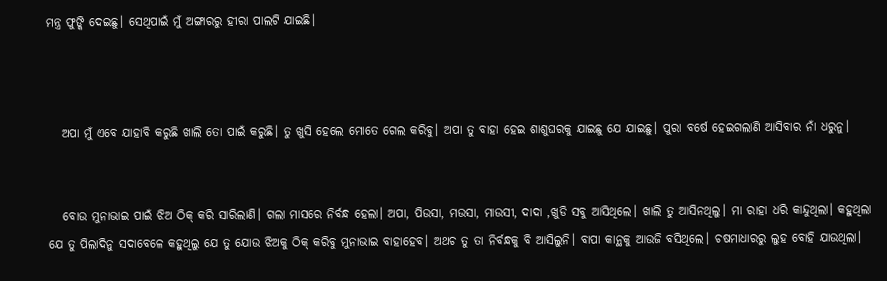ମନ୍ତ୍ର ଫୁଙ୍କି ଦେଇଛୁ। ସେଥିପାଇଁ ମୁଁ ଅଙ୍ଗାରରୁ ହୀରା ପାଲଟି ଯାଇଛି।



   ଅପା ମୁଁ ଏବେ ଯାହାବି କରୁଛି ଖାଲି ତୋ ପାଇଁ କରୁଛି। ତୁ ଖୁସି ହେଲେ ମୋତେ ଗେଲ କରିବୁ। ଅପା ତୁ ବାହା ହେଇ ଶାଶୁଘରକୁ ଯାଇଛୁ ଯେ ଯାଇଛୁ। ପୁରା ବର୍ଷେ ହେଇଗଲାଣି ଆସିବାର ନାଁ ଧରୁନୁ।


   ବୋଉ ମୁନାଭାଇ ପାଇଁ ଝିଅ ଠିକ୍ କରି ସାରିଲାଣି। ଗଲା ମାସରେ ନିର୍ବନ୍ଧ ହେଲା। ଅପା, ପିଉସା, ମଉସା, ମାଉସୀ, ଦାଦା ,ଖୁଡି ସବୁ ଆସିଥିଲେ। ଖାଲି ତୁ ଆସିନଥିଲୁ। ମା ରାହା ଧରି କାନ୍ଦୁଥିଲା। କହୁଥିଲା ଯେ ତୁ ପିଲାଦିନୁ ସଦାବେଳେ କହୁଥିଲୁ ଯେ ତୁ ଯୋଉ ଝିଅକୁ ଠିକ୍ କରିବୁ ମୁନାଭାଇ ବାହାହେବ। ଅଥଚ ତୁ ତା ନିର୍ବନ୍ଧକୁ ବି ଆସିଲୁନି। ବାପା କାନ୍ଥକୁ ଆଉଜି ବସିଥିଲେ। ଚଷମାଧାରରୁ ଲୁହ ବୋହି ଯାଉଥିଲା।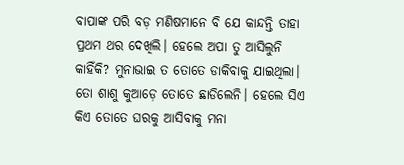ବାପାଙ୍କ ପରି ବଡ଼ ମଣିଷମାନେ ବି ଯେ କାନ୍ଦନ୍ତି ତାହା ପ୍ରଥମ ଥର ଦେଖିଲି। ହେଲେ ଅପା ତୁ ଆସିଲୁନି କାହିଁକି? ମୁନାଭାଇ ତ ତୋତେ ଡାକିବାକୁ ଯାଇଥିଲା। ତୋ ଶାଶୁ କୁଆଡ଼େ ତୋତେ ଛାଡିଲେନି। ହେଲେ ସିଏ କିଏ ତୋତେ ଘରକୁ ଆସିବାକୁ ମନା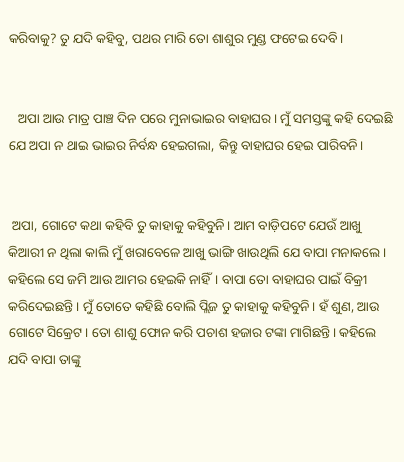କରିବାକୁ? ତୁ ଯଦି କହିବୁ, ପଥର ମାରି ତୋ ଶାଶୁର ମୁଣ୍ଡ ଫଟେଇ ଦେବି।


   ଅପା ଆଉ ମାତ୍ର ପାଞ୍ଚ ଦିନ ପରେ ମୁନାଭାଇର ବାହାଘର। ମୁଁ ସମସ୍ତଙ୍କୁ କହି ଦେଇଛି ଯେ ଅପା ନ ଥାଇ ଭାଇର ନିର୍ବନ୍ଧ ହେଇଗଲା, କିନ୍ତୁ ବାହାଘର ହେଇ ପାରିବନି।


 ଅପା, ଗୋଟେ କଥା କହିବି ତୁ କାହାକୁ କହିବୁନି। ଆମ ବାଡ଼ିପଟେ ଯେଉଁ ଆଖୁ କିଆରୀ ନ ଥିଲା କାଲି ମୁଁ ଖରାବେଳେ ଆଖୁ ଭାଙ୍ଗି ଖାଉଥିଲି ଯେ ବାପା ମନାକଲେ। କହିଲେ ସେ ଜମି ଆଉ ଆମର ହେଇକି ନାହିଁ। ବାପା ତୋ ବାହାଘର ପାଇଁ ବିକ୍ରୀ କରିଦେଇଛନ୍ତି। ମୁଁ ତୋତେ କହିଛି ବୋଲି ପ୍ଲିଜ ତୁ କାହାକୁ କହିବୁନି। ହଁ ଶୁଣ, ଆଉ ଗୋଟେ ସିକ୍ରେଟ। ତୋ ଶାଶୁ ଫୋନ କରି ପଚାଶ ହଜାର ଟଙ୍କା ମାଗିଛନ୍ତି। କହିଲେ ଯଦି ବାପା ତାଙ୍କୁ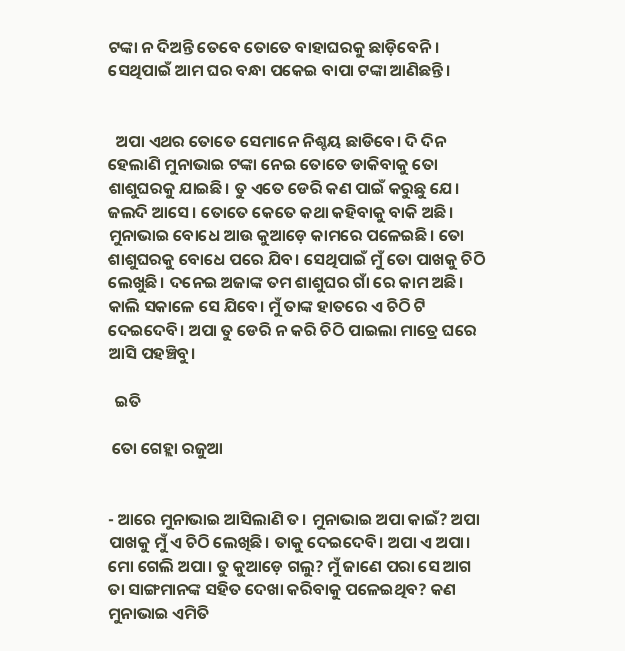ଟଙ୍କା ନ ଦିଅନ୍ତି ତେବେ ତୋତେ ବାହାଘରକୁ ଛାଡ଼ିବେନି। ସେଥିପାଇଁ ଆମ ଘର ବନ୍ଧା ପକେଇ ବାପା ଟଙ୍କା ଆଣିଛନ୍ତି।


  ଅପା ଏଥର ତୋତେ ସେମାନେ ନିଶ୍ଚୟ ଛାଡିବେ। ଦି ଦିନ ହେଲାଣି ମୁନାଭାଇ ଟଙ୍କା ନେଇ ତୋତେ ଡାକିବାକୁ ତୋ ଶାଶୁଘରକୁ ଯାଇଛି। ତୁ ଏତେ ଡେରି କଣ ପାଇଁ କରୁଛୁ ଯେ। ଜଲଦି ଆସେ। ତୋତେ କେତେ କଥା କହିବାକୁ ବାକି ଅଛି। ମୁନାଭାଇ ବୋଧେ ଆଉ କୁଆଡ଼େ କାମରେ ପଳେଇଛି। ତୋ ଶାଶୁଘରକୁ ବୋଧେ ପରେ ଯିବ। ସେଥିପାଇଁ ମୁଁ ତୋ ପାଖକୁ ଚିଠି ଲେଖୁଛି। ଦନେଇ ଅଜାଙ୍କ ତମ ଶାଶୁଘର ଗାଁ ରେ କାମ ଅଛି। କାଲି ସକାଳେ ସେ ଯିବେ। ମୁଁ ତାଙ୍କ ହାତରେ ଏ ଚିଠି ଟି ଦେଇଦେବି। ଅପା ତୁ ଡେରି ନ କରି ଚିଠି ପାଇଲା ମାତ୍ରେ ଘରେ ଆସି ପହଞ୍ଚିବୁ।

  ଇତି

 ତୋ ଗେହ୍ଲା ରଜୁଆ


- ଆରେ ମୁନାଭାଇ ଆସିଲାଣି ତ। ମୁନାଭାଇ ଅପା କାଇଁ? ଅପା ପାଖକୁ ମୁଁ ଏ ଚିଠି ଲେଖିଛି। ତାକୁ ଦେଇଦେବି। ଅପା ଏ ଅପା। ମୋ ଗେଲି ଅପା। ତୁ କୁଆଡ଼େ ଗଲୁ? ମୁଁ ଜାଣେ ପରା ସେ ଆଗ ତା ସାଙ୍ଗମାନଙ୍କ ସହିତ ଦେଖା କରିବାକୁ ପଳେଇଥିବ? କଣ ମୁନାଭାଇ ଏମିତି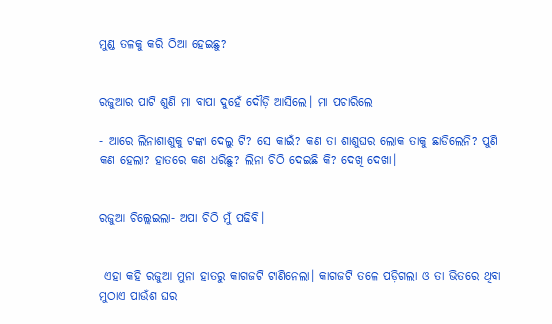ମୁଣ୍ଡ ତଳକୁ କରି ଠିଆ ହେଇଛୁ?


ରଜୁଆର ପାଟି ଶୁଣି ମା ବାପା ଦୁହେଁ ଦୌଡ଼ି ଆସିଲେ। ମା ପଚାରିଲେ

- ଆରେ ଲିନାଶାଶୁକୁ ଟଙ୍କା ଦେଲୁ ଟି? ସେ କାଇଁ? କଣ ତା ଶାଶୁଘର ଲୋକ ତାକୁ ଛାଡିଲେନି? ପୁଣି କଣ ହେଲା? ହାତରେ କଣ ଧରିଛୁ? ଲିନା ଚିଠି ଦେଇଛି କି? ଦେଖି ଦେଖା।


ରଜୁଆ ଚିଲ୍ଲେଇଲା- ଅପା ଚିଠି ମୁଁ ପଢିବି।


 ଏହା କହି ରଜୁଆ ମୁନା ହାତରୁ କାଗଜଟି ଟାଣିନେଲା। କାଗଜଟି ତଳେ ପଡ଼ିଗଲା ଓ ତା ଭିତରେ ଥିବା ମୁଠାଏ ପାଉଁଶ ଘର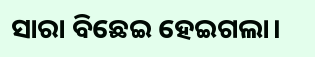ସାରା ବିଛେଇ ହେଇଗଲା।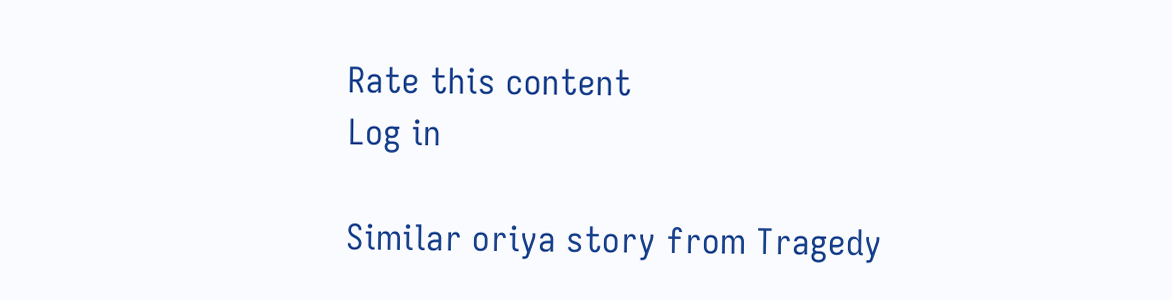Rate this content
Log in

Similar oriya story from Tragedy